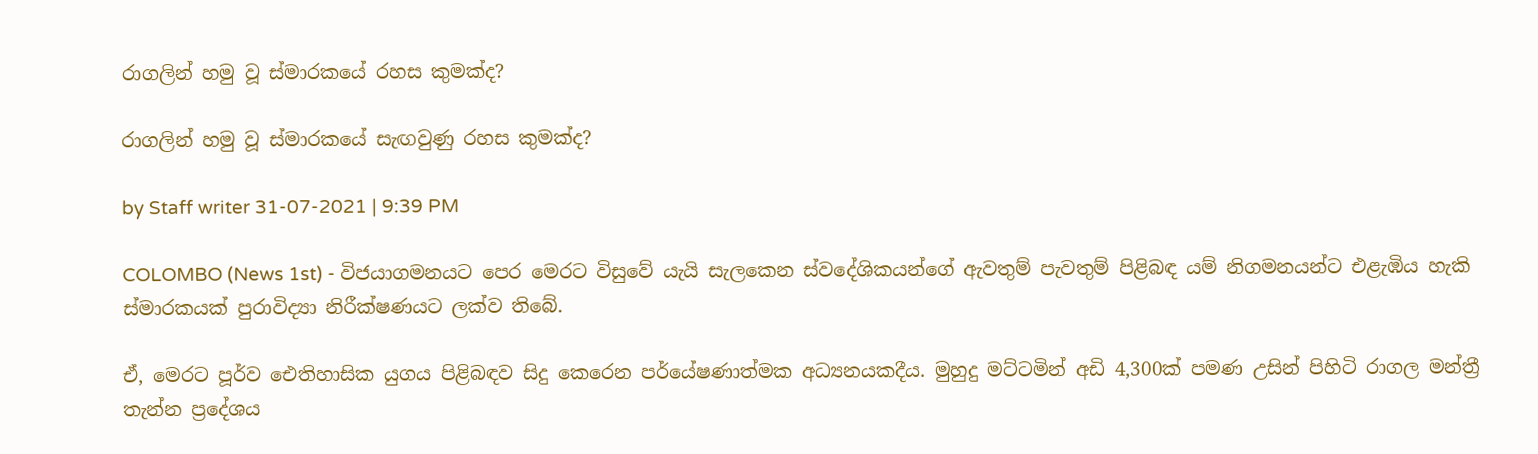රාගලින් හමු වූ ස්මාරකයේ රහස කුමක්ද?

රාගලින් හමු වූ ස්මාරකයේ සැඟවුණු රහස කුමක්ද?

by Staff writer 31-07-2021 | 9:39 PM

COLOMBO (News 1st) - විජයාගමනයට පෙර මෙරට විසුවේ යැයි සැලකෙන ස්වදේශිකයන්ගේ ඇවතුම් පැවතුම් පිළිබඳ යම් නිගමනයන්ට එළැඹිය හැකි ස්මාරකයක් පුරාවිද්‍යා නිරීක්ෂණයට ලක්ව තිබේ.

ඒ, මෙරට පූර්ව ඓතිහාසික යුගය පිළිබඳව සිදු කෙරෙන පර්යේෂණාත්මක අධ්‍යනයකදීය. මුහුදු මට්ටමින් අඩි 4,300ක් පමණ උසින් පිහිටි රාගල මන්ත්‍රී තැන්න ප්‍රදේශය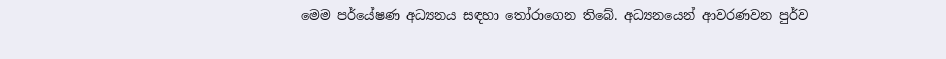මෙම පර්යේෂණ අධ්‍යනය සඳහා තෝරාගෙන තිබේ. අධ්‍යනයෙන් ආවරණවන පුර්ව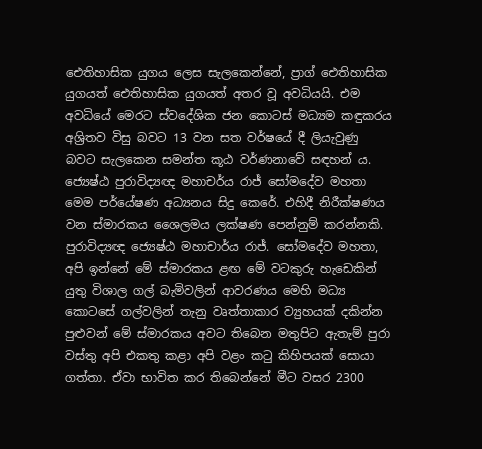ඓතිහාසික යුගය ලෙස සැලකෙන්නේ, ප්‍රාග් ඓතිහාසික යුගයත් ඓතිහාසික යුගයත් අතර වූ අවධියයි. එම අවධියේ මෙරට ස්වදේශික ජන කොටස් මධ්‍යම කඳුකරය අශ්‍රිතව විසු බවට 13 වන සත වර්ෂයේ දී ලියැවුණු බවට සැලකෙන සමන්ත කූඨ වර්ණනාවේ සඳහන් ය. ජ්‍යෙෂ්ඨ පුරාවිද්‍යඥ මහාචර්ය රාජ් සෝමදේව මහතා මෙම පර්යේෂණ අධ්‍යනය සිදු කෙරේ. එහිදී නිරීක්ෂණය වන ස්මාරකය ශෛලමය ලක්ෂණ පෙන්නුම් කරන්නකි. පුරාවිද්‍යඥ ජ්‍යෙෂ්ඨ මහාචාර්ය රාජ්. සෝමදේව මහතා,
අපි ඉන්නේ මේ ස්මාරකය ළඟ මේ වටකුරු හැඩෙකින් යුතු විශාල ගල් බැමිවලින් ආවරණය මෙහි මධ්‍ය කොටසේ ගල්වලින් තැනු වෘත්තාකාර ව්‍යුහයක් දකින්න පුළුවන් මේ ස්මාරකය අවට තිබෙන මතුපිට ඇතැම් පුරා වස්තු අපි එකතු කළා අපි වළං කටු කිහිපයක් සොයා ගත්තා. ඒවා භාවිත කර තිබෙන්නේ මීට වසර 2300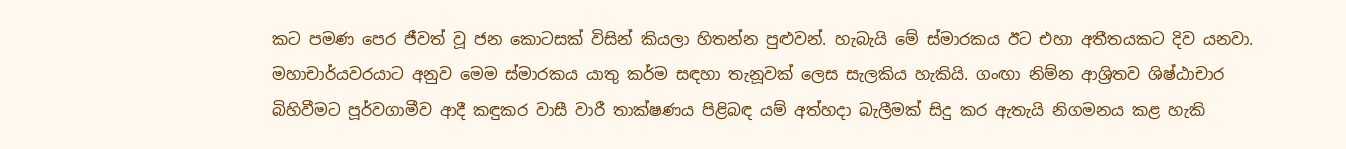කට පමණ පෙර ජීවත් වූ ජන කොටසක් විසින් කියලා හිතන්න පුළුවන්. හැබැයි මේ ස්මාරකය ඊට එහා අතීතයකට දිව යනවා.
මහාචාර්යවරයාට අනුව මෙම ස්මාරකය යාතු කර්ම සඳහා තැනූවක් ලෙස සැලකිය හැකියි. ගංඟා නිම්න ආශ්‍රිතව ශිෂ්ඨාචාර බිහිවීමට පූර්වගාමීව ආදී කඳුකර වාසී වාරී තාක්ෂණය පිළිබඳ යම් අත්හදා බැලීමක් සිදු කර ඇතැයි නිගමනය කළ හැකි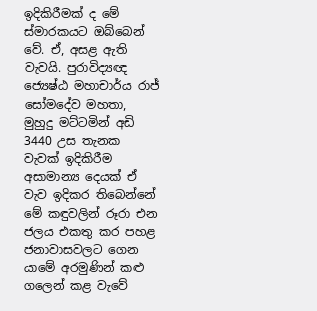ඉදිකිරීමක් ද මේ ස්මාරකයට ඔබ්බෙන් වේ. ඒ, අසළ ඇති වැවයි. පුරාවිද්‍යඥ ජ්‍යෙෂ්ඨ මහාචාර්ය රාජ් සෝමදේව මහතා,
මුහුදු මට්ටමින් අඩි 3440 උස තැනක වැවක් ඉදිකිරීම අසාමාන්‍ය දෙයක් ඒ වැව ඉදිකර තිබෙන්නේ මේ කඳුවලින් රූරා එන ජලය එකතු කර පහළ ජනාවාසවලට ගෙන යාමේ අරමුණින් කළු ගලෙන් කළ වැවේ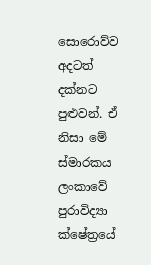සොරොව්ව අදටත් දක්නට පුළුවන්. ඒ නිසා මේ ස්මාරකය ලංකාවේ පුරාවිද්‍යා ක්ෂේත්‍රයේ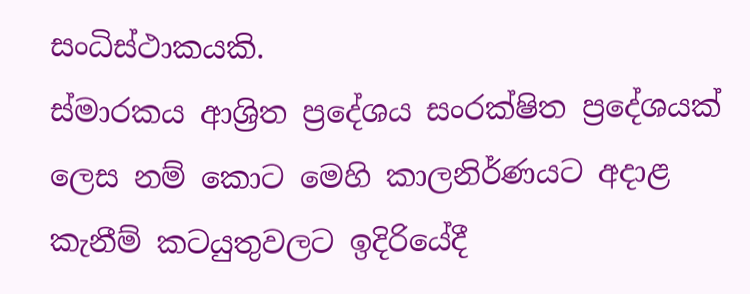සංධිස්ථාකයකි.
ස්මාරකය ආශ්‍රිත ප්‍රදේශය සංරක්ෂිත ප්‍රදේශයක් ලෙස නම් කොට මෙහි කාලනිර්ණයට අදාළ කැනීම් කටයුතුවලට ඉදිරියේදී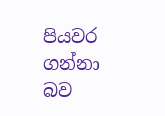පියවර ගන්නා බව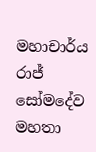මහාචාර්ය රාජ් සෝමදේව මහතා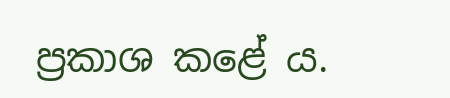ප්‍රකාශ කළේ ය.